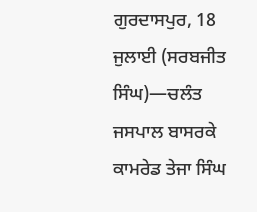ਗੁਰਦਾਸਪੁਰ, 18 ਜੁਲਾਈ (ਸਰਬਜੀਤ ਸਿੰਘ)—ਚਲੰਤ ਜਸਪਾਲ ਬਾਸਰਕੇ ਕਾਮਰੇਡ ਤੇਜਾ ਸਿੰਘ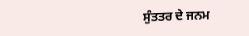ਸੁੰਤਤਰ ਦੇ ਜਨਮ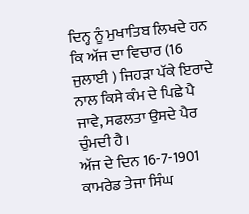ਦਿਨ੍ਹ ਨੂੰ ਮੁਖਾਤਿਬ ਲਿਖਦੇ ਹਨ ਕਿ ਅੱਜ ਦਾ ਵਿਚਾਰ (16 ਜੁਲਾਈ ) ਜਿਹੜਾ ਪੱਕੇ ਇਰਾਦੇ ਨਾਲ ਕਿਸੇ ਕੰਮ ਦੇ ਪਿਛੇ ਪੈ ਜਾਵੇ, ਸਫਲਤਾ ਉਸਦੇ ਪੈਰ ਚੁੰਮਦੀ ਹੈ।
ਅੱਜ ਦੇ ਦਿਨ 16-7-1901 ਕਾਮਰੇਡ ਤੇਜਾ ਸਿੰਘ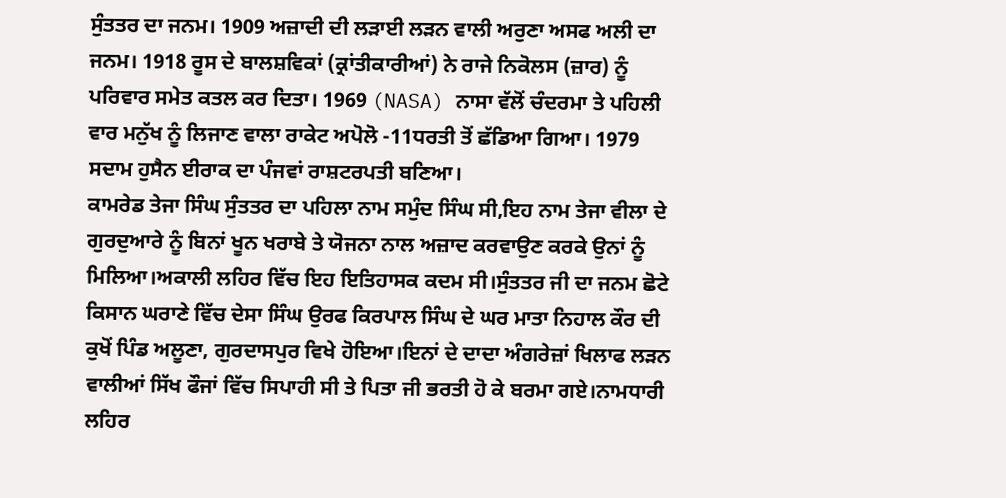ਸੁੰਤਤਰ ਦਾ ਜਨਮ। 1909 ਅਜ਼ਾਦੀ ਦੀ ਲੜਾਈ ਲੜਨ ਵਾਲੀ ਅਰੁਣਾ ਅਸਫ ਅਲੀ ਦਾ ਜਨਮ। 1918 ਰੂਸ ਦੇ ਬਾਲਸ਼ਵਿਕਾਂ (ਕ੍ਰਾਂਤੀਕਾਰੀਆਂ) ਨੇ ਰਾਜੇ ਨਿਕੋਲਸ (ਜ਼ਾਰ) ਨੂੰ ਪਰਿਵਾਰ ਸਮੇਤ ਕਤਲ ਕਰ ਦਿਤਾ। 1969 (NASA) ਨਾਸਾ ਵੱਲੋਂ ਚੰਦਰਮਾ ਤੇ ਪਹਿਲੀ ਵਾਰ ਮਨੁੱਖ ਨੂੰ ਲਿਜਾਣ ਵਾਲਾ ਰਾਕੇਟ ਅਪੋਲੋ -11ਧਰਤੀ ਤੋਂ ਛੱਡਿਆ ਗਿਆ। 1979 ਸਦਾਮ ਹੁਸੈਨ ਈਰਾਕ ਦਾ ਪੰਜਵਾਂ ਰਾਸ਼ਟਰਪਤੀ ਬਣਿਆ।
ਕਾਮਰੇਡ ਤੇਜਾ ਸਿੰਘ ਸੁੰਤਤਰ ਦਾ ਪਹਿਲਾ ਨਾਮ ਸਮੁੰਦ ਸਿੰਘ ਸੀ,ਇਹ ਨਾਮ ਤੇਜਾ ਵੀਲਾ ਦੇ ਗੁਰਦੁਆਰੇ ਨੂੰ ਬਿਨਾਂ ਖੂਨ ਖਰਾਬੇ ਤੇ ਯੋਜਨਾ ਨਾਲ ਅਜ਼ਾਦ ਕਰਵਾਉਣ ਕਰਕੇ ਉਨਾਂ ਨੂੰ ਮਿਲਿਆ।ਅਕਾਲੀ ਲਹਿਰ ਵਿੱਚ ਇਹ ਇਤਿਹਾਸਕ ਕਦਮ ਸੀ।ਸੁੰਤਤਰ ਜੀ ਦਾ ਜਨਮ ਛੋਟੇ ਕਿਸਾਨ ਘਰਾਣੇ ਵਿੱਚ ਦੇਸਾ ਸਿੰਘ ਉਰਫ ਕਿਰਪਾਲ ਸਿੰਘ ਦੇ ਘਰ ਮਾਤਾ ਨਿਹਾਲ ਕੌਰ ਦੀ ਕੁਖੋਂ ਪਿੰਡ ਅਲੂਣਾ, ਗੁਰਦਾਸਪੁਰ ਵਿਖੇ ਹੋਇਆ।ਇਨਾਂ ਦੇ ਦਾਦਾ ਅੰਗਰੇਜ਼ਾਂ ਖਿਲਾਫ ਲੜਨ ਵਾਲੀਆਂ ਸਿੱਖ ਫੌਜਾਂ ਵਿੱਚ ਸਿਪਾਹੀ ਸੀ ਤੇ ਪਿਤਾ ਜੀ ਭਰਤੀ ਹੋ ਕੇ ਬਰਮਾ ਗਏ।ਨਾਮਧਾਰੀ ਲਹਿਰ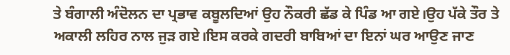ਤੇ ਬੰਗਾਲੀ ਅੰਦੋਲਨ ਦਾ ਪ੍ਰਭਾਵ ਕਬੂਲਦਿਆਂ ਉਹ ਨੌਕਰੀ ਛੱਡ ਕੇ ਪਿੰਡ ਆ ਗਏ।ਉਹ ਪੱਕੇ ਤੌਰ ਤੇ ਅਕਾਲੀ ਲਹਿਰ ਨਾਲ ਜੁੜ ਗਏ।ਇਸ ਕਰਕੇ ਗਦਰੀ ਬਾਬਿਆਂ ਦਾ ਇਨਾਂ ਘਰ ਆਉਣ ਜਾਣ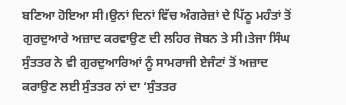ਬਣਿਆ ਹੋਇਆ ਸੀ।ਉਨਾਂ ਦਿਨਾਂ ਵਿੱਚ ਅੰਗਰੇਜ਼ਾਂ ਦੇ ਪਿੱਠੂ ਮਹੰਤਾਂ ਤੋਂ ਗੁਰਦੁਆਰੇ ਅਜ਼ਾਦ ਕਰਵਾਉਣ ਦੀ ਲਹਿਰ ਜੋਬਨ ਤੇ ਸੀ।ਤੇਜਾ ਸਿੰਘ ਸੁੰਤਤਰ ਨੇ ਵੀ ਗੁਰਦੁਆਰਿਆਂ ਨੂੰ ਸਾਮਰਾਜੀ ਏਜੰਟਾਂ ਤੋਂ ਅਜ਼ਾਦ ਕਰਾਉਣ ਲਈ ਸੁੰਤਤਰ ਨਾਂ ਦਾ ‘ਸੁੰਤਤਰ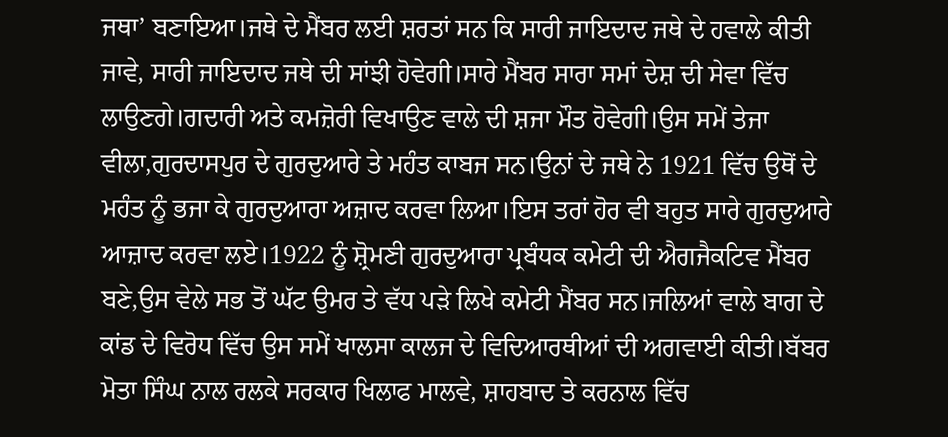ਜਥਾ’ ਬਣਾਇਆ।ਜਥੇ ਦੇ ਮੈਂਬਰ ਲਈ ਸ਼ਰਤਾਂ ਸਨ ਕਿ ਸਾਰੀ ਜਾਇਦਾਦ ਜਥੇ ਦੇ ਹਵਾਲੇ ਕੀਤੀ ਜਾਵੇ, ਸਾਰੀ ਜਾਇਦਾਦ ਜਥੇ ਦੀ ਸਾਂਝੀ ਹੋਵੇਗੀ।ਸਾਰੇ ਮੈਂਬਰ ਸਾਰਾ ਸਮਾਂ ਦੇਸ਼ ਦੀ ਸੇਵਾ ਵਿੱਚ ਲਾਉਣਗੇ।ਗਦਾਰੀ ਅਤੇ ਕਮਜ਼ੋਰੀ ਵਿਖਾਉਣ ਵਾਲੇ ਦੀ ਸ਼ਜਾ ਮੌਤ ਹੋਵੇਗੀ।ਉਸ ਸਮੇਂ ਤੇਜਾ ਵੀਲਾ,ਗੁਰਦਾਸਪੁਰ ਦੇ ਗੁਰਦੁਆਰੇ ਤੇ ਮਹੰਤ ਕਾਬਜ ਸਨ।ਉਨਾਂ ਦੇ ਜਥੇ ਨੇ 1921 ਵਿੱਚ ਉਥੋਂ ਦੇ ਮਹੰਤ ਨੂੰ ਭਜਾ ਕੇ ਗੁਰਦੁਆਰਾ ਅਜ਼ਾਦ ਕਰਵਾ ਲਿਆ।ਇਸ ਤਰਾਂ ਹੋਰ ਵੀ ਬਹੁਤ ਸਾਰੇ ਗੁਰਦੁਆਰੇ ਆਜ਼ਾਦ ਕਰਵਾ ਲਏ।1922 ਨੂੰ ਸ਼੍ਰੋਮਣੀ ਗੁਰਦੁਆਰਾ ਪ੍ਰਬੰਧਕ ਕਮੇਟੀ ਦੀ ਐਗਜੈਕਟਿਵ ਮੈਂਬਰ ਬਣੇ,ਉਸ ਵੇਲੇ ਸਭ ਤੋਂ ਘੱਟ ਉਮਰ ਤੇ ਵੱਧ ਪੜੇ ਲਿਖੇ ਕਮੇਟੀ ਮੈਂਬਰ ਸਨ।ਜਲਿਆਂ ਵਾਲੇ ਬਾਗ ਦੇ ਕਾਂਡ ਦੇ ਵਿਰੋਧ ਵਿੱਚ ਉਸ ਸਮੇਂ ਖਾਲਸਾ ਕਾਲਜ ਦੇ ਵਿਦਿਆਰਥੀਆਂ ਦੀ ਅਗਵਾਈ ਕੀਤੀ।ਬੱਬਰ ਮੋਤਾ ਸਿੰਘ ਨਾਲ ਰਲਕੇ ਸਰਕਾਰ ਖਿਲਾਫ ਮਾਲਵੇ, ਸ਼ਾਹਬਾਦ ਤੇ ਕਰਨਾਲ ਵਿੱਚ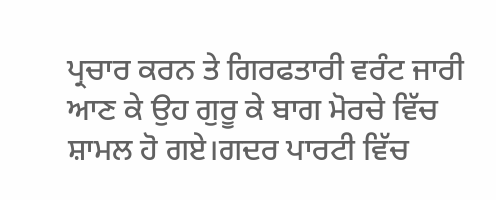ਪ੍ਰਚਾਰ ਕਰਨ ਤੇ ਗਿਰਫਤਾਰੀ ਵਰੰਟ ਜਾਰੀ ਆਣ ਕੇ ਉਹ ਗੁਰੂ ਕੇ ਬਾਗ ਮੋਰਚੇ ਵਿੱਚ ਸ਼ਾਮਲ ਹੋ ਗਏ।ਗਦਰ ਪਾਰਟੀ ਵਿੱਚ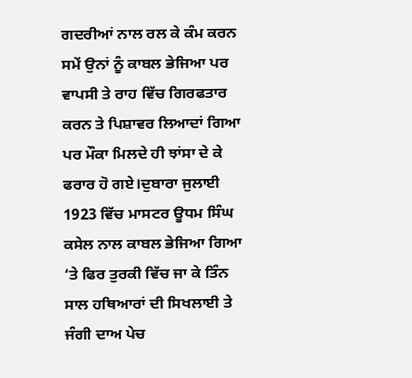ਗਦਰੀਆਂ ਨਾਲ ਰਲ ਕੇ ਕੰਮ ਕਰਨ ਸਮੇਂ ਉਨਾਂ ਨੂੰ ਕਾਬਲ ਭੇਜਿਆ ਪਰ ਵਾਪਸੀ ਤੇ ਰਾਹ ਵਿੱਚ ਗਿਰਫਤਾਰ ਕਰਨ ਤੇ ਪਿਸ਼ਾਵਰ ਲਿਆਦਾਂ ਗਿਆ ਪਰ ਮੌਕਾ ਮਿਲਦੇ ਹੀ ਝਾਂਸਾ ਦੇ ਕੇ ਫਰਾਰ ਹੋ ਗਏ।ਦੁਬਾਰਾ ਜੁਲਾਈ 1923 ਵਿੱਚ ਮਾਸਟਰ ਊਧਮ ਸਿੰਘ ਕਸੇਲ ਨਾਲ ਕਾਬਲ ਭੇਜਿਆ ਗਿਆ ‘ਤੇ ਫਿਰ ਤੁਰਕੀ ਵਿੱਚ ਜਾ ਕੇ ਤਿੰਨ ਸਾਲ ਹਥਿਆਰਾਂ ਦੀ ਸਿਖਲਾਈ ਤੇ ਜੰਗੀ ਦਾਅ ਪੇਚ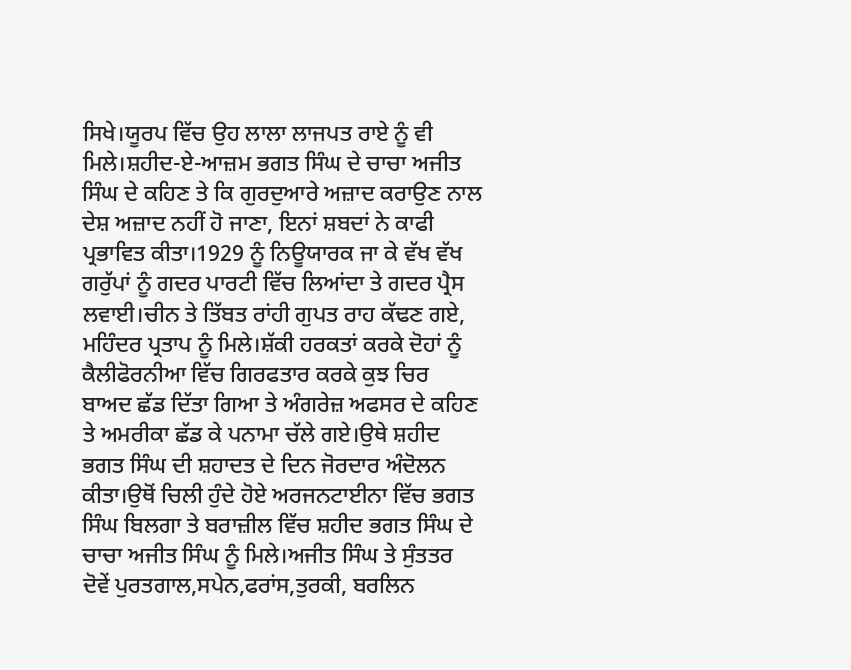ਸਿਖੇ।ਯੂਰਪ ਵਿੱਚ ਉਹ ਲਾਲਾ ਲਾਜਪਤ ਰਾਏ ਨੂੰ ਵੀ ਮਿਲੇ।ਸ਼ਹੀਦ-ਏ-ਆਜ਼ਮ ਭਗਤ ਸਿੰਘ ਦੇ ਚਾਚਾ ਅਜੀਤ ਸਿੰਘ ਦੇ ਕਹਿਣ ਤੇ ਕਿ ਗੁਰਦੁਆਰੇ ਅਜ਼ਾਦ ਕਰਾਉਣ ਨਾਲ ਦੇਸ਼ ਅਜ਼ਾਦ ਨਹੀਂ ਹੋ ਜਾਣਾ, ਇਨਾਂ ਸ਼ਬਦਾਂ ਨੇ ਕਾਫੀ ਪ੍ਰਭਾਵਿਤ ਕੀਤਾ।1929 ਨੂੰ ਨਿਊਯਾਰਕ ਜਾ ਕੇ ਵੱਖ ਵੱਖ ਗਰੁੱਪਾਂ ਨੂੰ ਗਦਰ ਪਾਰਟੀ ਵਿੱਚ ਲਿਆਂਦਾ ਤੇ ਗਦਰ ਪ੍ਰੈਸ ਲਵਾਈ।ਚੀਨ ਤੇ ਤਿੱਬਤ ਰਾਂਹੀ ਗੁਪਤ ਰਾਹ ਕੱਢਣ ਗਏ, ਮਹਿੰਦਰ ਪ੍ਰਤਾਪ ਨੂੰ ਮਿਲੇ।ਸ਼ੱਕੀ ਹਰਕਤਾਂ ਕਰਕੇ ਦੋਹਾਂ ਨੂੰ ਕੈਲੀਫੋਰਨੀਆ ਵਿੱਚ ਗਿਰਫਤਾਰ ਕਰਕੇ ਕੁਝ ਚਿਰ ਬਾਅਦ ਛੱਡ ਦਿੱਤਾ ਗਿਆ ਤੇ ਅੰਗਰੇਜ਼ ਅਫਸਰ ਦੇ ਕਹਿਣ ਤੇ ਅਮਰੀਕਾ ਛੱਡ ਕੇ ਪਨਾਮਾ ਚੱਲੇ ਗਏ।ਉਥੇ ਸ਼ਹੀਦ ਭਗਤ ਸਿੰਘ ਦੀ ਸ਼ਹਾਦਤ ਦੇ ਦਿਨ ਜੋਰਦਾਰ ਅੰਦੋਲਨ ਕੀਤਾ।ਉਥੋਂ ਚਿਲੀ ਹੁੰਦੇ ਹੋਏ ਅਰਜਨਟਾਈਨਾ ਵਿੱਚ ਭਗਤ ਸਿੰਘ ਬਿਲਗਾ ਤੇ ਬਰਾਜ਼ੀਲ ਵਿੱਚ ਸ਼ਹੀਦ ਭਗਤ ਸਿੰਘ ਦੇ ਚਾਚਾ ਅਜੀਤ ਸਿੰਘ ਨੂੰ ਮਿਲੇ।ਅਜੀਤ ਸਿੰਘ ਤੇ ਸੁੰਤਤਰ ਦੋਵੇਂ ਪੁਰਤਗਾਲ,ਸਪੇਨ,ਫਰਾਂਸ,ਤੁਰਕੀ, ਬਰਲਿਨ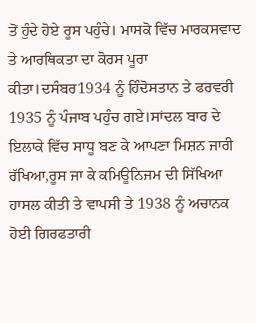ਤੋਂ ਹੁੰਦੇ ਹੋਏ ਰੂਸ ਪਹੁੰਚੇ। ਮਾਸਕੋ ਵਿੱਚ ਮਾਰਕਸਵਾਦ ਤੇ ਆਰਥਿਕਤਾ ਦਾ ਕੋਰਸ ਪੂਰਾ ਕੀਤਾ।ਦਸੰਬਰ1934 ਨੂੰ ਹਿੰਦੋਸਤਾਨ ਤੇ ਫਰਵਰੀ 1935 ਨੂੰ ਪੰਜਾਬ ਪਹੁੰਚ ਗਏ।ਸਾਂਦਲ ਬਾਰ ਦੇ ਇਲਾਕੇ ਵਿੱਚ ਸਾਧੂ ਬਣ ਕੇ ਆਪਣਾ ਮਿਸ਼ਨ ਜਾਰੀ ਰੱਖਿਆ,ਰੂਸ ਜਾ ਕੇ ਕਮਿਊਨਿਜਮ ਦੀ ਸਿੱਖਿਆ ਹਾਸਲ ਕੀਤੀ ਤੇ ਵਾਪਸੀ ਤੇ 1938 ਨੂੰ ਅਚਾਨਕ ਹੋਈ ਗਿਰਫਤਾਰੀ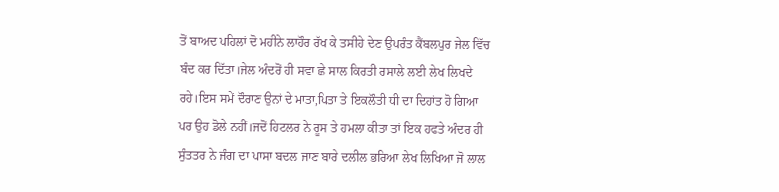ਤੋਂ ਬਾਅਦ ਪਹਿਲਾਂ ਦੋ ਮਹੀਨੇ ਲਾਹੌਰ ਰੱਖ ਕੇ ਤਸੀਹੇ ਦੇਣ ਉਪਰੰਤ ਕੈਂਬਲਪੁਰ ਜੇਲ ਵਿੱਚ ਬੰਦ ਕਰ ਦਿੱਤਾ।ਜੇਲ ਅੰਦਰੋਂ ਹੀ ਸਵਾ ਛੇ ਸਾਲ ਕਿਰਤੀ ਰਸਾਲੇ ਲਈ ਲੇਖ ਲਿਖਦੇ ਰਹੇ।ਇਸ ਸਮੇਂ ਦੌਰਾਣ ਉਨਾਂ ਦੇ ਮਾਤਾ,ਪਿਤਾ ਤੇ ਇਕਲੌਤੀ ਧੀ ਦਾ ਦਿਹਾਂਤ ਹੋ ਗਿਆ ਪਰ ਉਹ ਡੋਲੇ ਨਹੀਂ।ਜਦੋਂ ਹਿਟਲਰ ਨੇ ਰੂਸ ਤੇ ਹਮਲਾ ਕੀਤਾ ਤਾਂ ਇਕ ਹਫਤੇ ਅੰਦਰ ਹੀ ਸੁੰਤਤਰ ਨੇ ਜੰਗ ਦਾ ਪਾਸਾ ਬਦਲ ਜਾਣ ਬਾਰੇ ਦਲੀਲ ਭਰਿਆ ਲੇਖ ਲਿਖਿਆ ਜੋ ਲਾਲ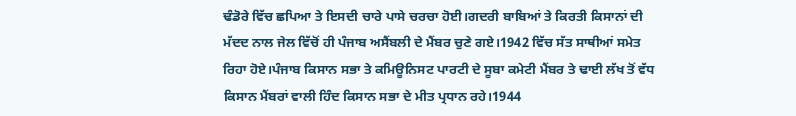ਢੰਡੋਰੇ ਵਿੱਚ ਛਪਿਆ ਤੇ ਇਸਦੀ ਚਾਰੇ ਪਾਸੇ ਚਰਚਾ ਹੋਈ।ਗਦਰੀ ਬਾਬਿਆਂ ਤੇ ਕਿਰਤੀ ਕਿਸਾਨਾਂ ਦੀ ਮੱਦਦ ਨਾਲ ਜੇਲ ਵਿੱਚੋਂ ਹੀ ਪੰਜਾਬ ਅਸੈਂਬਲੀ ਦੇ ਮੈਂਬਰ ਚੁਣੇ ਗਏ।1942 ਵਿੱਚ ਸੱਤ ਸਾਥੀਆਂ ਸਮੇਤ ਰਿਹਾ ਹੋਏ।ਪੰਜਾਬ ਕਿਸਾਨ ਸਭਾ ਤੇ ਕਮਿਊਨਿਸਟ ਪਾਰਟੀ ਦੇ ਸੂਬਾ ਕਮੇਟੀ ਮੈਂਬਰ ਤੇ ਢਾਈ ਲੱਖ ਤੋਂ ਵੱਧ ਕਿਸਾਨ ਮੈਂਬਰਾਂ ਵਾਲੀ ਹਿੰਦ ਕਿਸਾਨ ਸਭਾ ਦੇ ਮੀਤ ਪ੍ਰਧਾਨ ਰਹੇ।1944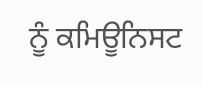ਨੂੰ ਕਮਿਊਨਿਸਟ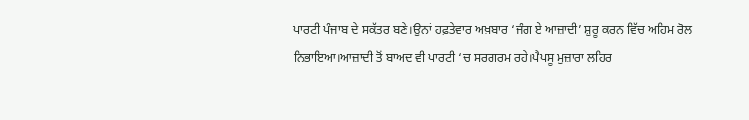ਪਾਰਟੀ ਪੰਜਾਬ ਦੇ ਸਕੱਤਰ ਬਣੇ।ਉਨਾਂ ਹਫ਼ਤੇਵਾਰ ਅਖ਼ਬਾਰ ‘ਜੰਗ ਏ ਆਜ਼ਾਦੀ’ ਸ਼ੁਰੂ ਕਰਨ ਵਿੱਚ ਅਹਿਮ ਰੋਲ ਨਿਭਾਇਆ।ਆਜ਼ਾਦੀ ਤੋਂ ਬਾਅਦ ਵੀ ਪਾਰਟੀ ‘ਚ ਸਰਗਰਮ ਰਹੇ।ਪੈਪਸੂ ਮੁਜ਼ਾਰਾ ਲਹਿਰ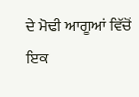ਦੇ ਮੋਢੀ ਆਗੂਆਂ ਵਿੱਚੋਂ ਇਕ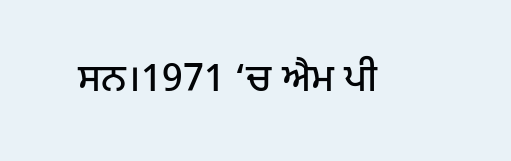ਸਨ।1971 ‘ਚ ਐਮ ਪੀ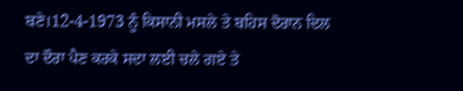ਬਣੇ।12-4-1973 ਨੂੰ ਕਿਸਾਨੀ ਮਸਲੇ ਤੇ ਬਹਿਸ ਦੋਰਾਨ ਦਿਲ ਦਾ ਦੌਰਾ ਪੈਣ ਕਰਕੇ ਸਦਾ ਲਈ ਚਲੇ ਗਏ ਤੇ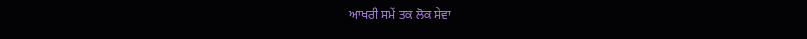ਆਖਰੀ ਸਮੇਂ ਤਕ ਲੋਕ ਸੇਵਾ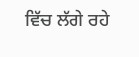ਵਿੱਚ ਲੱਗੇ ਰਹੇ